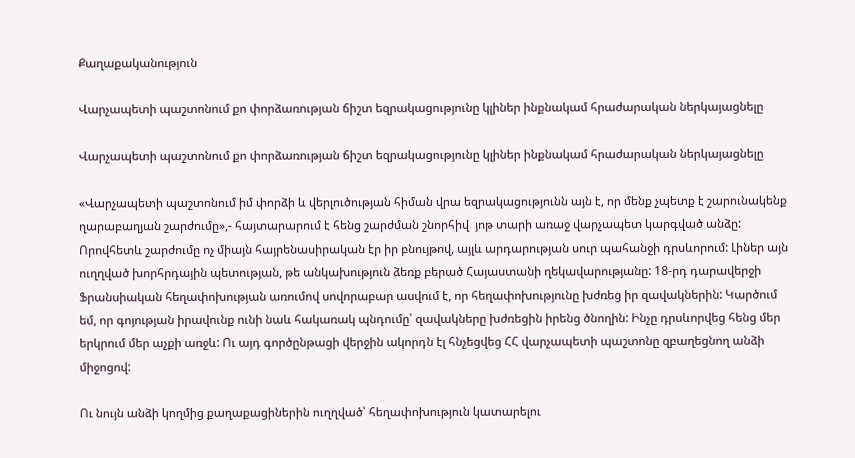Քաղաքականություն

Վարչապետի պաշտոնում քո փորձառության ճիշտ եզրակացությունը կլիներ ինքնակամ հրաժարական ներկայացնելը

Վարչապետի պաշտոնում քո փորձառության ճիշտ եզրակացությունը կլիներ ինքնակամ հրաժարական ներկայացնելը

«Վարչապետի պաշտոնում իմ փորձի և վերլուծության հիման վրա եզրակացությունն այն է, որ մենք չպետք է շարունակենք ղարաբաղյան շարժումը»,- հայտարարում է հենց շարժման շնորհիվ  յոթ տարի առաջ վարչապետ կարգված անձը: Որովհետև շարժումը ոչ միայն հայրենասիրական էր իր բնույթով, այլև արդարության սուր պահանջի դրսևորում: Լիներ այն ուղղված խորհրդային պետության, թե անկախություն ձեռք բերած Հայաստանի ղեկավարությանը: 18-րդ դարավերջի Ֆրանսիական հեղափոխության առումով սովորաբար ասվում է, որ հեղափոխությունը խժռեց իր զավակներին: Կարծում եմ, որ գոյության իրավունք ունի նաև հակառակ պնդումը՝ զավակները խժռեցին իրենց ծնողին: Ինչը դրսևորվեց հենց մեր երկրում մեր աչքի առջև: Ու այդ գործընթացի վերջին ակորդն էլ հնչեցվեց ՀՀ վարչապետի պաշտոնը զբաղեցնող անձի միջոցով:

Ու նույն անձի կողմից քաղաքացիներին ուղղված՝ հեղափոխություն կատարելու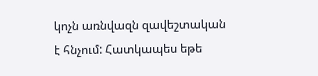կոչն առնվազն զավեշտական է հնչում: Հատկապես եթե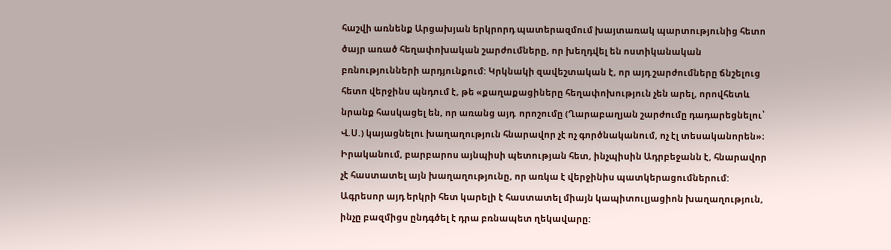հաշվի առնենք Արցախյան երկրորդ պատերազմում խայտառակ պարտությունից հետո ծայր առած հեղափոխական շարժումները, որ խեղդվել են ոստիկանական բռնությունների արդյունքում: Կրկնակի զավեշտական է, որ այդ շարժումները ճնշելուց հետո վերջինս պնդում է, թե «քաղաքացիները հեղափոխություն չեն արել, որովհետև նրանք հասկացել են, որ առանց այդ  որոշումը (Ղարաբաղյան շարժումը դադարեցնելու՝ Վ.Ս.) կայացնելու խաղաղություն հնարավոր չէ ոչ գործնականում, ոչ էլ տեսականորեն»։ Իրականում, բարբարոս այնպիսի պետության հետ, ինչպիսին Ադրբեջանն է, հնարավոր չէ հաստատել այն խաղաղությունը, որ առկա է վերջինիս պատկերացումներում: Ագրեսոր այդ երկրի հետ կարելի է հաստատել միայն կապիտուլյացիոն խաղաղություն, ինչը բազմիցս ընդգծել է դրա բռնապետ ղեկավարը: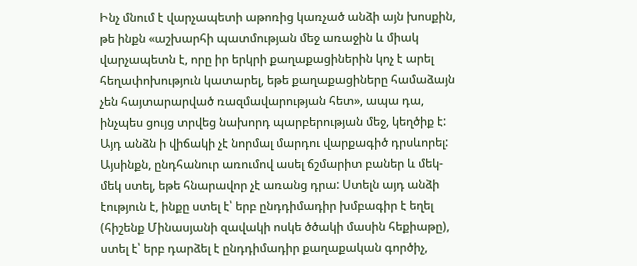Ինչ մնում է վարչապետի աթոռից կառչած անձի այն խոսքին, թե ինքն «աշխարհի պատմության մեջ առաջին և միակ վարչապետն է, որը իր երկրի քաղաքացիներին կոչ է արել հեղափոխություն կատարել, եթե քաղաքացիները համաձայն չեն հայտարարված ռազմավարության հետ», ապա դա, ինչպես ցույց տրվեց նախորդ պարբերության մեջ, կեղծիք է: Այդ անձն ի վիճակի չէ նորմալ մարդու վարքագիծ դրսևորել: Այսինքն, ընդհանուր առումով ասել ճշմարիտ բաներ և մեկ-մեկ ստել, եթե հնարավոր չէ առանց դրա: Ստելն այդ անձի էություն է, ինքը ստել է՝ երբ ընդդիմադիր խմբագիր է եղել (հիշենք Մինասյանի զավակի ոսկե ծծակի մասին հեքիաթը), ստել է՝ երբ դարձել է ընդդիմադիր քաղաքական գործիչ,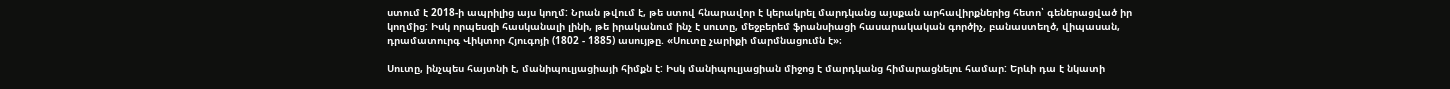ստում է 2018-ի ապրիլից այս կողմ: Նրան թվում է, թե ստով հնարավոր է կերակրել մարդկանց այսքան արհավիրքներից հետո՝ գեներացված իր կողմից: Իսկ որպեսզի հասկանալի լինի, թե իրականում ինչ է սուտը, մեջբերեմ ֆրանսիացի հասարակական գործիչ, բանաստեղծ, վիպասան, դրամատուրգ Վիկտոր Հյուգոյի (1802 - 1885) ասույթը. «Սուտը չարիքի մարմնացումն է»։

Սուտը, ինչպես հայտնի է, մանիպուլյացիայի հիմքն է: Իսկ մանիպուլյացիան միջոց է մարդկանց հիմարացնելու համար: Երևի դա է նկատի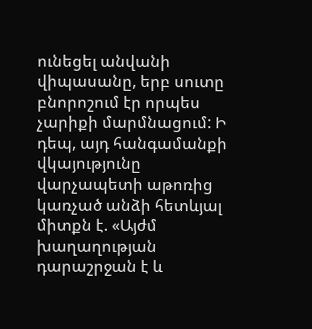ունեցել անվանի վիպասանը, երբ սուտը բնորոշում էր որպես չարիքի մարմնացում: Ի դեպ, այդ հանգամանքի վկայությունը վարչապետի աթոռից կառչած անձի հետևյալ միտքն է. «Այժմ խաղաղության դարաշրջան է և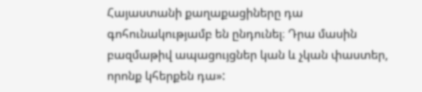Հայաստանի քաղաքացիները դա գոհունակությամբ են ընդունել։ Դրա մասին բազմաթիվ ապացույցներ կան և չկան փաստեր, որոնք կհերքեն դա»: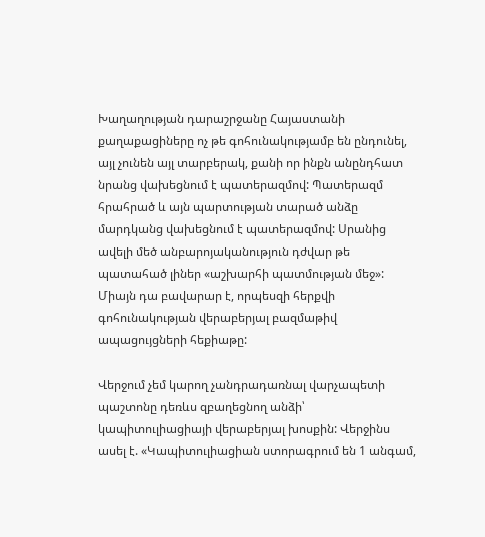Խաղաղության դարաշրջանը Հայաստանի քաղաքացիները ոչ թե գոհունակությամբ են ընդունել, այլ չունեն այլ տարբերակ, քանի որ ինքն անընդհատ նրանց վախեցնում է պատերազմով: Պատերազմ հրահրած և այն պարտության տարած անձը մարդկանց վախեցնում է պատերազմով: Սրանից ավելի մեծ անբարոյականություն դժվար թե պատահած լիներ «աշխարհի պատմության մեջ»: Միայն դա բավարար է, որպեսզի հերքվի գոհունակության վերաբերյալ բազմաթիվ ապացույցների հեքիաթը:

Վերջում չեմ կարող չանդրադառնալ վարչապետի պաշտոնը դեռևս զբաղեցնող անձի՝ կապիտուլիացիայի վերաբերյալ խոսքին: Վերջինս ասել է. «Կապիտուլիացիան ստորագրում են 1 անգամ,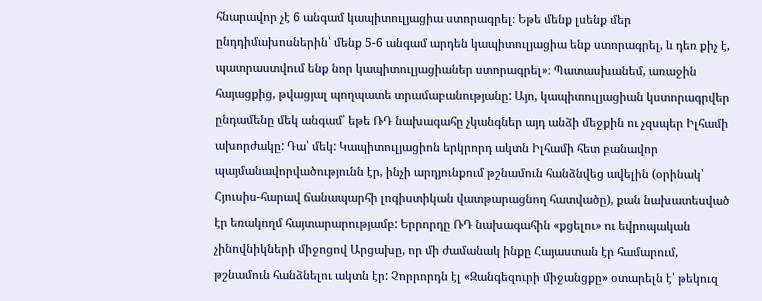հնարավոր չէ 6 անգամ կապիտուլյացիա ստորագրել։ Եթե մենք լսենք մեր ընդդիմախոսներին՝ մենք 5-6 անգամ արդեն կապիտուլյացիա ենք ստորագրել, և դեռ քիչ է, պատրաստվում ենք նոր կապիտուլյացիաներ ստորագրել»։ Պատասխանեմ, առաջին հայացքից, թվացյալ պողպատե տրամաբանությանը: Այո, կապիտուլյացիան կստորագրվեր ընդամենը մեկ անգամ՝ եթե ՌԴ նախագահը չկանգներ այդ անձի մեջքին ու չզսպեր Իլհամի ախորժակը: Դա՝ մեկ: Կապիտուլյացիոն երկրորդ ակտն Իլհամի հետ բանավոր պայմանավորվածությունն էր, ինչի արդյունքում թշնամուն հանձնվեց ավելին (օրինակ՝ Հյուսիս-հարավ ճանապարհի լոգիստիկան վատթարացնող հատվածը), քան նախատեսված էր եռակողմ հայտարարությամբ: Երրորդը ՌԴ նախագահին «քցելու» ու եվրոպական չինովնիկների միջոցով Արցախը, որ մի ժամանակ ինքը Հայաստան էր համարում, թշնամուն հանձնելու ակտն էր: Չորրորդն էլ «Զանգեզուրի միջանցքը» օտարելն է՝ թեկուզ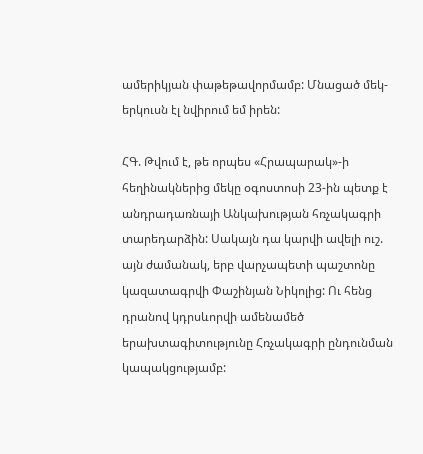ամերիկյան փաթեթավորմամբ: Մնացած մեկ-երկուսն էլ նվիրում եմ իրեն:

ՀԳ. Թվում է, թե որպես «Հրապարակ»-ի հեղինակներից մեկը օգոստոսի 23-ին պետք է անդրադառնայի Անկախության հռչակագրի տարեդարձին: Սակայն դա կարվի ավելի ուշ. այն ժամանակ, երբ վարչապետի պաշտոնը կազատագրվի Փաշինյան Նիկոլից: Ու հենց դրանով կդրսևորվի ամենամեծ երախտագիտությունը Հռչակագրի ընդունման կապակցությամբ: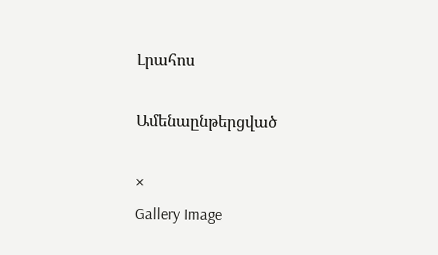Լրահոս

Ամենաընթերցված

×
Gallery Image